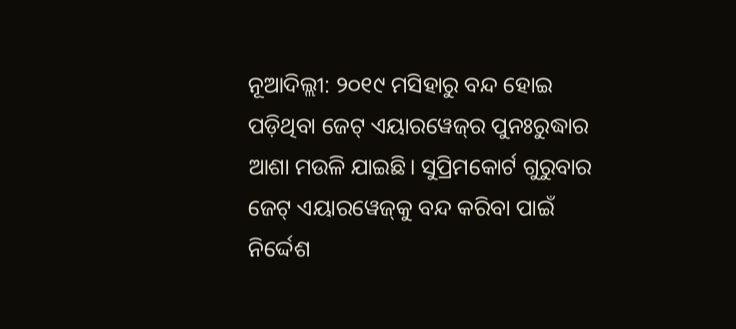ନୂଆଦିଲ୍ଲୀ: ୨୦୧୯ ମସିହାରୁ ବନ୍ଦ ହୋଇ ପଡ଼ିଥିବା ଜେଟ୍‌ ଏୟାରୱେଜ୍‌ର ପୁନଃରୁଦ୍ଧାର ଆଶା ମଉଳି ଯାଇଛି। ସୁପ୍ରିମକୋର୍ଟ ଗୁରୁବାର ଜେଟ୍‌ ଏୟାରୱେଜ୍‌କୁ ବନ୍ଦ କରିବା ପାଇଁ ନିର୍ଦ୍ଦେଶ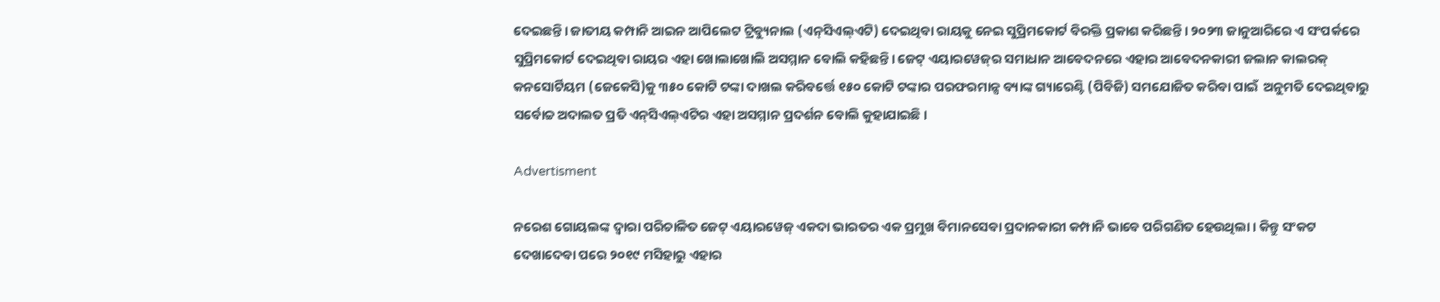ଦେଇଛନ୍ତି। ଜାତୀୟ କମ୍ପାନି ଆଇନ ଆପିଲେଟ ଟ୍ରିବ୍ୟୁନାଲ (ଏନ୍‌ସିଏଲ୍‌ଏଟି) ଦେଇଥିବା ରାୟକୁ ନେଇ ସୁପ୍ରିମକୋର୍ଟ ବିରକ୍ତି ପ୍ରକାଶ କରିଛନ୍ତି। ୨୦୨୩ ଜାନୁଆରିରେ ‌ଏ ସଂପର୍କରେ ସୁପ୍ରିମକୋର୍ଟ ଦେଇଥିବା ରାୟର ଏହା ଖୋଲାଖୋଲି ଅସମ୍ମାନ ବୋଲି କହିଛନ୍ତି। ଜେଟ୍‌ ଏୟ‌ାରୱେଜ୍‌ର ସମାଧାନ ଆବେଦନରେ ଏହାର ଆବେଦନକାରୀ ଜଲାନ କାଲରକ୍‌ କ‌ନସୋର୍ଟିୟମ (ଜେକେସି)କୁ ୩୫୦ କୋଟି ଟଙ୍କା ଦାଖଲ କରିବର୍ତ୍ତେ ୧୫୦ କୋଟି ଟଙ୍କାର ପରଫରମାନ୍ସ ବ୍ୟାଙ୍କ ଗ୍ୟାରେଣ୍ଟି (ପିବିଜି) ସମଯୋଜିତ କରିବା ପାଇଁ  ଅନୁମତି ଦେଇଥିବାରୁ ସର୍ବୋଚ୍ଚ ଅଦାଲତ ପ୍ରତି ଏନ୍‌ସିଏଲ୍‌ଏଟିର ଏହା ଅସମ୍ମାନ ପ୍ରଦର୍ଶନ ବୋଲି କୁହାଯାଇଛି।

Advertisment

ନରେଶ ଗୋୟଲଙ୍କ ଦ୍ବାରା ପରିଚାଳିତ ଜେଟ୍‌ ଏୟାର‌ୱେଜ୍‌ ଏକଦା ଭାରତର ଏକ ପ୍ରମୁଖ ବିମାନସେବା ପ୍ରଦାନକାରୀ କମ୍ପାନି ଭାବେ ପରିଗଣିତ ହେଉଥିଲା। କିନ୍ତୁ ସଂକଟ ଦେଖାଦେବା ପରେ ୨୦୧୯ ମସିହାରୁ ଏହାର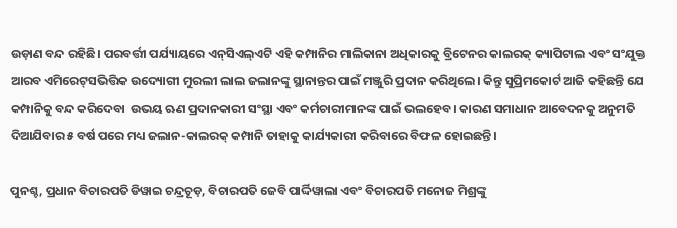ଉଡ଼ାଣ ବନ୍ଦ ରହିଛି। ପରବର୍ତ୍ତୀ ପର୍ଯ୍ୟାୟରେ ଏନ୍‌ସିଏଲ୍‌ଏଟି ଏହି କମ୍ପାନିର ମାଲିକାନା ଅଧିକାରକୁ ବ୍ରିଟେନର କାଲରକ୍‌ କ୍ୟାପିଟାଲ ଏବଂ ସଂଯୁକ୍ତ ଆରବ ଏମିରେଟ୍‌ସଭିତ୍ତିକ ଉଦ୍ୟୋଗୀ ମୁରଲୀ ଲାଲ ଜଲାନଙ୍କୁ ସ୍ଥାନାନ୍ତର ପାଇଁ ମଞ୍ଜୁରି ପ୍ରଦାନ କରିଥିଲେ। କିନ୍ତୁ ସୁପ୍ରିମକୋର୍ଟ ଆଜି କହିଛନ୍ତି ଯେ କମ୍ପାନିକୁ ବନ୍ଦ କରିଦେବା  ଉଭୟ ଋଣ ପ୍ରଦାନକାରୀ ସଂସ୍ଥା ଏବଂ କର୍ମଚାରୀମାନଙ୍କ ପାଇଁ ଭଲହେବ। କାରଣ ସମାଧାନ ଆବେଦନକୁ ଅନୁମତି ଦିଆଯିବାର ୫ ବର୍ଷ ପରେ ମଧ୍ୟ ଜଲାନ-କାଲରକ୍‌ କମ୍ପାନି ତାହାକୁ କାର୍ଯ୍ୟକାରୀ କରିବାରେ ବିଫଳ ହୋଇଛନ୍ତି।

ପୁନଶ୍ଚ, ପ୍ରଧାନ ବିଚାରପତି ଡିୱାଇ ଚନ୍ଦ୍ରଚୂଡ଼, ବିଚାରପତି ଜେବି ପାର୍ଦ୍ଦିୱାଲା ଏବଂ ବିଚାରପତି ମନୋଜ ମିଶ୍ରଙ୍କୁ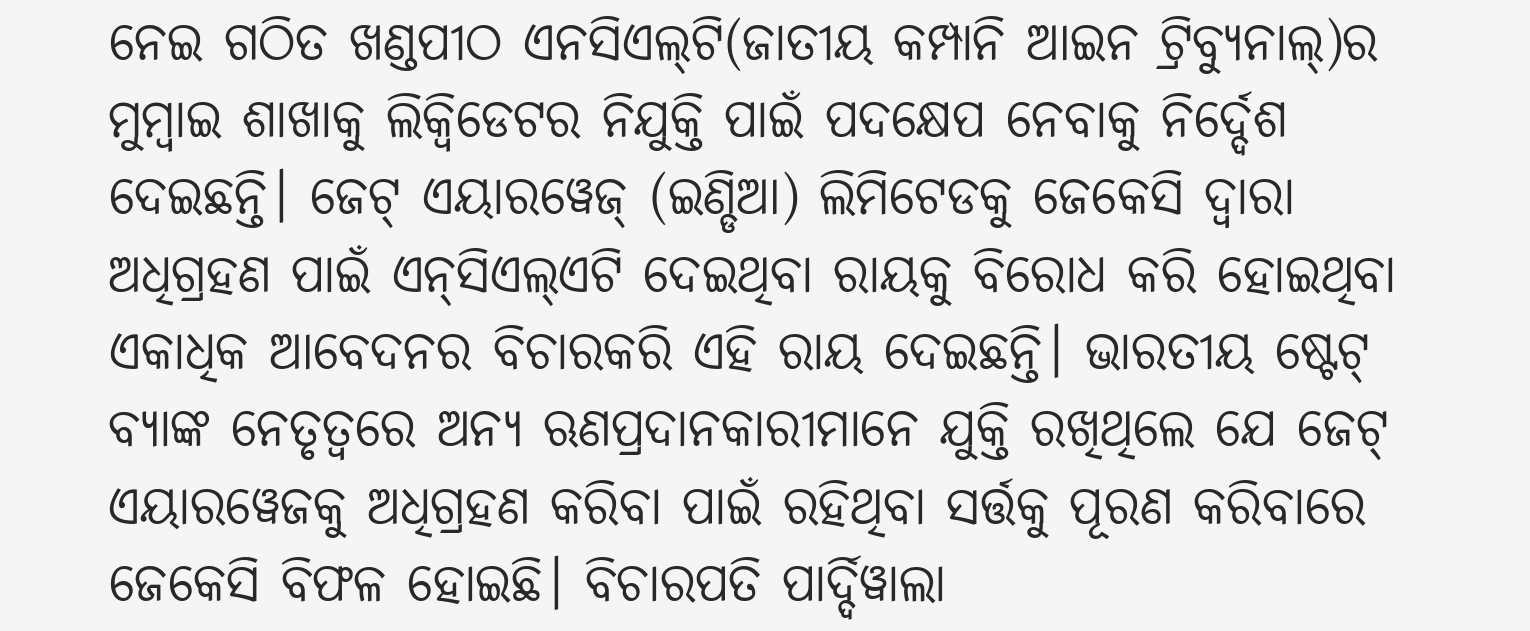ନେଇ ଗଠିତ ଖଣ୍ଡପୀଠ ଏନସିଏଲ୍‌ଟି(ଜାତୀୟ କମ୍ପାନି ଆଇନ ଟ୍ରିବ୍ୟୁନାଲ୍‌)ର ମୁମ୍ବାଇ ଶାଖାକୁ ଲିକ୍ବିଡେଟର ନିଯୁକ୍ତି ପାଇଁ ପଦକ୍ଷେପ ନେବାକୁ ନିର୍ଦ୍ଦେଶ ଦେଇଛନ୍ତି। ଜେଟ୍‌ ଏୟାରୱେଜ୍‌ (ଇଣ୍ଡିଆ) ଲିମିଟେଡକୁ ଜେକେସି ଦ୍ବାରା ଅଧିଗ୍ରହଣ ପାଇଁ ଏନ୍‌ସିଏଲ୍‌ଏଟି ଦେଇଥିବା ରାୟକୁ ବିରୋଧ କରି ହୋଇଥିବା ଏକାଧିକ ଆବେଦନର ବିଚାରକରି ଏହି ରାୟ ଦେଇଛନ୍ତି। ଭାରତୀୟ ଷ୍ଟେଟ୍‌ ବ୍ୟାଙ୍କ ନେତୃତ୍ବରେ ଅନ୍ୟ ଋଣପ୍ରଦାନକାରୀମାନେ ଯୁକ୍ତି ରଖିଥିଲେ ଯେ ଜେଟ୍‌ ଏୟାରୱେଜକୁ ଅଧିଗ୍ରହଣ କରିବା ପାଇଁ ରହିଥିବା ସର୍ତ୍ତକୁ ପୂରଣ କରିବାରେ ଜେକେସି ବିଫଳ ହୋଇଛି। ବିଚାରପତି ପାର୍ଦ୍ଦିୱାଲା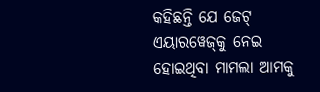କହିଛନ୍ତି ଯେ ଜେଟ୍‌ ଏୟାର‌‌ୱେଜ୍‌କୁ ନେଇ ହୋଇଥିବା ମାମଲା ଆମକୁ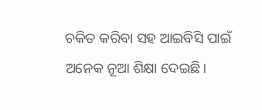ଚକିତ କରିବା ସହ ଆଇବିସି ପାଇଁ ଅନେକ ନୂଆ ଶିକ୍ଷା ଦେଇଛି।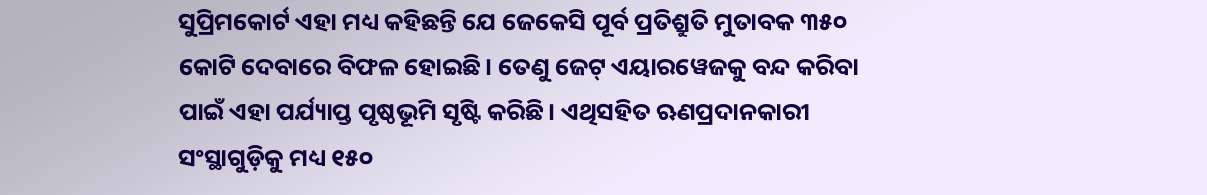ସୁପ୍ରିମକୋର୍ଟ ଏହା ମଧ୍ୟ କହିଛନ୍ତି ଯେ ଜେକେସି ପୂର୍ବ ପ୍ରତିଶ୍ରୁତି ମୁତାବକ ୩୫୦ କୋଟି ଦେବାରେ ବିଫଳ ହୋଇଛି। ତେଣୁ ଜେଟ୍‌ ଏୟାରୱେଜକୁ ବନ୍ଦ କରିବା ପାଇଁ ଏହା ପର୍ଯ୍ୟାପ୍ତ ପୃଷ୍ଠଭୂମି ସୃଷ୍ଟି କରିଛି। ଏଥିସହିତ ଋଣପ୍ରଦାନକାରୀ ସଂସ୍ଥାଗୁଡ଼ିକୁ ମଧ୍ୟ ୧୫୦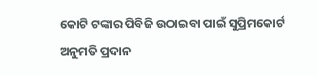କୋଟି ଟଙ୍କାର ପିବିଜି ଉଠାଇବା ପାଇଁ ସୁପ୍ରିମକୋର୍ଟ ଅନୁମତି ପ୍ରଦାନ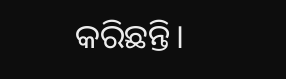କରିଛନ୍ତି।